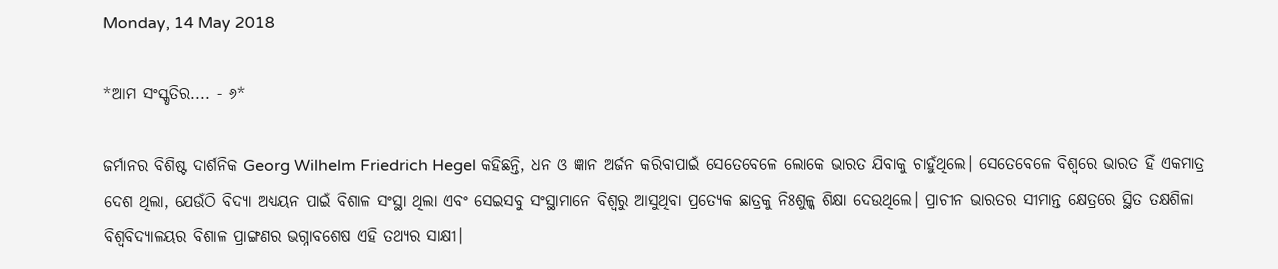Monday, 14 May 2018

*ଆମ ସଂସ୍କୃତିର.... - ୬*

ଜର୍ମାନର ବିଶିଷ୍ଟ ଦାର୍ଶନିକ Georg Wilhelm Friedrich Hegel କହିଛନ୍ତି, ଧନ ଓ ଜ୍ଞାନ ଅର୍ଜନ କରିବାପାଇଁ ସେତେବେଳେ ଲୋକେ ଭାରତ ଯିବାକୁ ଚାହୁଁଥିଲେ। ସେତେବେଳେ ବିଶ୍ୱରେ ଭାରତ ହିଁ ଏକମାତ୍ର ଦେଶ ଥିଲା, ଯେଉଁଠି ବିଦ୍ୟା ଅଧ୍ୟୟନ ପାଇଁ ବିଶାଳ ସଂସ୍ଥା ଥିଲା ଏବଂ ସେଇସବୁ ସଂସ୍ଥାମାନେ ବିଶ୍ବରୁ ଆସୁଥିବା ପ୍ରତ୍ୟେକ ଛାତ୍ରକୁ ନିଃଶୁଳ୍କ ଶିକ୍ଷା ଦେଉଥିଲେ। ପ୍ରାଚୀନ ଭାରତର ସୀମାନ୍ତ କ୍ଷେତ୍ରରେ ସ୍ଥିତ ତକ୍ଷଶିଳା ବିଶ୍ୱବିଦ୍ୟାଳୟର ବିଶାଳ ପ୍ରାଙ୍ଗଣର ଭଗ୍ନାବଶେଷ ଏହି ତଥ୍ୟର ସାକ୍ଷୀ।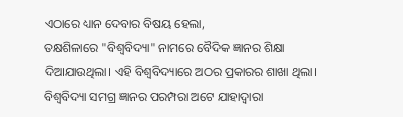ଏଠାରେ ଧ୍ୟାନ ଦେବାର ବିଷୟ ହେଲା,
ତକ୍ଷଶିଳାରେ "ବିଶ୍ୱବିଦ୍ୟା" ନାମରେ ବୈଦିକ ଜ୍ଞାନର ଶିକ୍ଷା ଦିଆଯାଉଥିଲା। ଏହି ବିଶ୍ବବିଦ୍ୟାରେ ଅଠର ପ୍ରକାରର ଶାଖା ଥିଲା। ବିଶ୍ବବିଦ୍ୟା ସମଗ୍ର ଜ୍ଞାନର ପରମ୍ପରା ଅଟେ ଯାହାଦ୍ୱାରା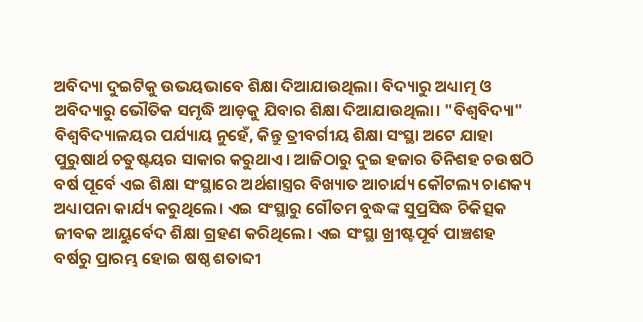ଅବିଦ୍ୟା ଦୁଇଟିକୁ ଉଭୟଭାବେ ଶିକ୍ଷା ଦିଆଯାଉଥିଲା। ବିଦ୍ୟାରୁ ଅଧ୍ୟାତ୍ମ ଓ ଅବିଦ୍ୟାରୁ ଭୌତିକ ସମୃଦ୍ଧି ଆଡ଼କୁ ଯିବାର ଶିକ୍ଷା ଦିଆଯାଉଥିଲା। "ବିଶ୍ବବିଦ୍ୟା" ବିଶ୍ୱବିଦ୍ୟାଳୟର ପର୍ଯ୍ୟାୟ ନୁହେଁ, କିନ୍ତୁ ତ୍ରୀବର୍ଗୀୟ ଶିକ୍ଷା ସଂସ୍ଥା ଅଟେ ଯାହା ପୁରୁଷାର୍ଥ ଚତୁଷ୍ଟୟର ସାକାର କରୁଥାଏ। ଆଜିଠାରୁ ଦୁଇ ହଜାର ତିନିଶହ ଚଉଷଠି ବର୍ଷ ପୂର୍ବେ ଏଇ ଶିକ୍ଷା ସଂସ୍ଥାରେ ଅର୍ଥଶାସ୍ତ୍ରର ବିଖ୍ୟାତ ଆଚାର୍ଯ୍ୟ କୌଟଲ୍ୟ ଚାଣକ୍ୟ ଅଧ୍ୟାପନା କାର୍ଯ୍ୟ କରୁଥିଲେ। ଏଇ ସଂସ୍ଥାରୁ ଗୌତମ ବୁଦ୍ଧଙ୍କ ସୁପ୍ରସିଦ୍ଧ ଚିକିତ୍ସକ ଜୀବକ ଆୟୁର୍ବେଦ ଶିକ୍ଷା ଗ୍ରହଣ କରିଥିଲେ। ଏଇ ସଂସ୍ଥା ଖ୍ରୀଷ୍ଟପୂର୍ବ ପାଞ୍ଚଶହ ବର୍ଷରୁ ପ୍ରାରମ୍ଭ ହୋଇ ଷଷ୍ଠ ଶତାବ୍ଦୀ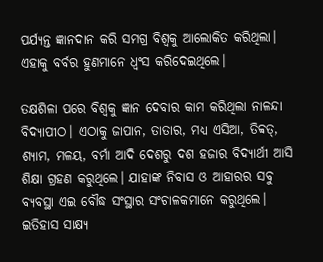ପର୍ଯ୍ୟନ୍ତ ଜ୍ଞାନଦାନ କରି ସମଗ୍ର ବିଶ୍ୱକୁ ଆଲୋକିତ କରିଥିଲା। ଏହାକୁ ବର୍ବର ହୁଣମାନେ ଧ୍ୱଂସ କରିଦେଇଥିଲେ।

ତକ୍ଷଶିଳା ପରେ ବିଶ୍ୱକୁ ଜ୍ଞାନ ଦେବାର କାମ କରିଥିଲା ନାଳନ୍ଦା ବିଦ୍ୟାପୀଠ। ଏଠାକୁ ଜାପାନ, ତାତାର, ମଧ୍ୟ ଏସିଆ, ତିବ୍ବତ୍, ଶ୍ୟାମ, ମଳୟ, ବର୍ମା ଆଦି ଦେଶରୁ ଦଶ ହଜାର ବିଦ୍ୟାର୍ଥୀ ଆସି ଶିକ୍ଷା ଗ୍ରହଣ କରୁଥିଲେ। ଯାହାଙ୍କ ନିବାସ ଓ ଆହାରର ସବୁ ବ୍ୟବସ୍ଥା ଏଇ ବୌଦ୍ଧ ସଂସ୍ଥାର ସଂଚାଳକମାନେ କରୁଥିଲେ। ଇତିହାସ ସାକ୍ଷ୍ୟ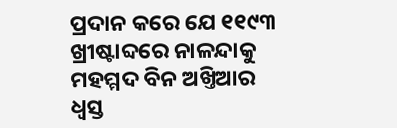ପ୍ରଦାନ କରେ ଯେ ୧୧୯୩ ଖ୍ରୀଷ୍ଟାବ୍ଦରେ ନାଳନ୍ଦାକୁ ମହମ୍ମଦ ବିନ ଅଖ୍ତିଆର ଧ୍ୱସ୍ତ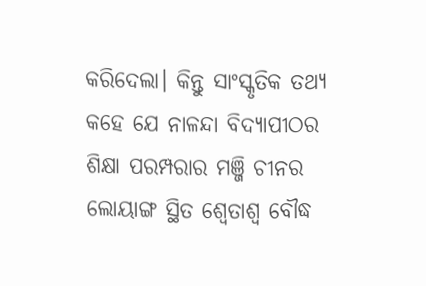କରିଦେଲା। କିନ୍ତୁ ସାଂସ୍କୃତିକ ତଥ୍ୟ କହେ ଯେ ନାଳନ୍ଦା ବିଦ୍ୟାପୀଠର ଶିକ୍ଷା ପରମ୍ପରାର ମଞ୍ଜି ଚୀନର ଲୋୟାଙ୍ଗ ସ୍ଥିତ ଶ୍ୱେତାଶ୍ୱ ବୌଦ୍ଧ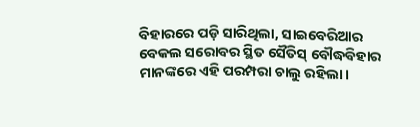ବିହାରରେ ପଡ଼ି ସାରିଥିଲା, ସାଇବେରିଆର ବେକଲ ସରୋବର ସ୍ଥିତ ସୈତିସ୍ ବୌଦ୍ଧବିହାର ମାନଙ୍କରେ ଏହି ପରମ୍ପରା ଚାଲୁ ରହିଲା।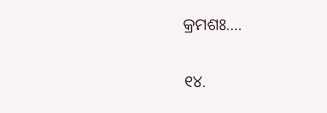କ୍ରମଶଃ....

୧୪.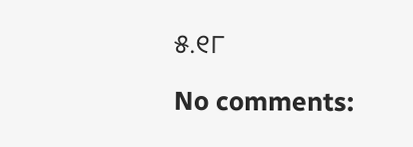୫.୧୮

No comments: